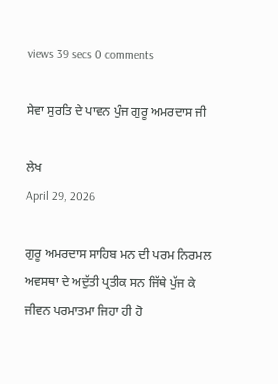views 39 secs 0 comments

ਸੇਵਾ ਸੁਰਤਿ ਦੇ ਪਾਵਨ ਪੁੰਜ ਗੁਰੂ ਅਮਰਦਾਸ ਜੀ

ਲੇਖ
April 29, 2026

ਗੁਰੂ ਅਮਰਦਾਸ ਸਾਹਿਬ ਮਨ ਦੀ ਪਰਮ ਨਿਰਮਲ ਅਵਸਥਾ ਦੇ ਅਦੁੱਤੀ ਪ੍ਰਤੀਕ ਸਨ ਜਿੱਥੇ ਪੁੱਜ ਕੇ ਜੀਵਨ ਪਰਮਾਤਮਾ ਜਿਹਾ ਹੀ ਹੋ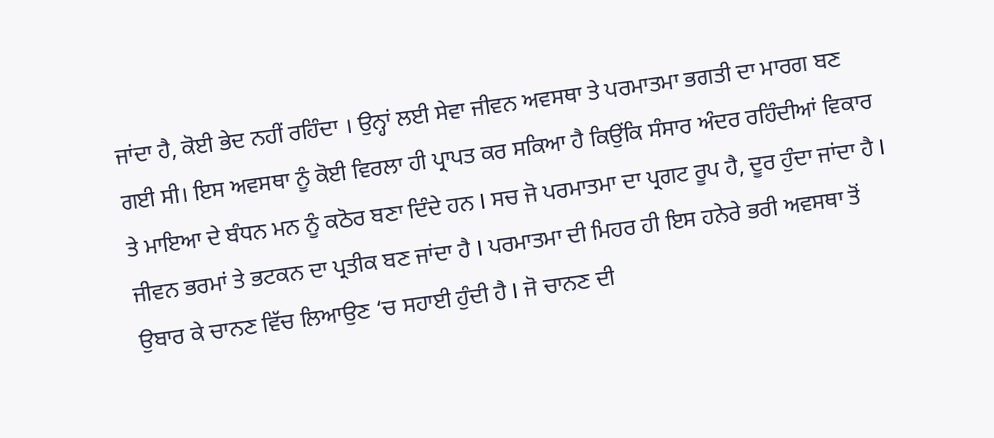ਜਾਂਦਾ ਹੈ, ਕੋਈ ਭੇਦ ਨਹੀਂ ਰਹਿੰਦਾ । ਉਨ੍ਹਾਂ ਲਈ ਸੇਵਾ ਜੀਵਨ ਅਵਸਥਾ ਤੇ ਪਰਮਾਤਮਾ ਭਗਤੀ ਦਾ ਮਾਰਗ ਬਣ ਗਈ ਸੀ। ਇਸ ਅਵਸਥਾ ਨੂੰ ਕੋਈ ਵਿਰਲਾ ਹੀ ਪ੍ਰਾਪਤ ਕਰ ਸਕਿਆ ਹੈ ਕਿਉਂਕਿ ਸੰਸਾਰ ਅੰਦਰ ਰਹਿੰਦੀਆਂ ਵਿਕਾਰ ਤੇ ਮਾਇਆ ਦੇ ਬੰਧਨ ਮਨ ਨੂੰ ਕਠੋਰ ਬਣਾ ਦਿੰਦੇ ਹਨ I ਸਚ ਜੋ ਪਰਮਾਤਮਾ ਦਾ ਪ੍ਰਗਟ ਰੂਪ ਹੈ, ਦੂਰ ਹੁੰਦਾ ਜਾਂਦਾ ਹੈ I ਜੀਵਨ ਭਰਮਾਂ ਤੇ ਭਟਕਨ ਦਾ ਪ੍ਰਤੀਕ ਬਣ ਜਾਂਦਾ ਹੈ I ਪਰਮਾਤਮਾ ਦੀ ਮਿਹਰ ਹੀ ਇਸ ਹਨੇਰੇ ਭਰੀ ਅਵਸਥਾ ਤੋਂ ਉਬਾਰ ਕੇ ਚਾਨਣ ਵਿੱਚ ਲਿਆਉਣ ‘ਚ ਸਹਾਈ ਹੁੰਦੀ ਹੈ I ਜੋ ਚਾਨਣ ਦੀ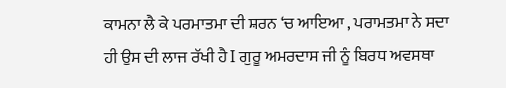ਕਾਮਨਾ ਲੈ ਕੇ ਪਰਮਾਤਮਾ ਦੀ ਸ਼ਰਨ ‘ਚ ਆਇਆ , ਪਰਾਮਤਮਾ ਨੇ ਸਦਾ ਹੀ ਉਸ ਦੀ ਲਾਜ ਰੱਖੀ ਹੈ I ਗੁਰੂ ਅਮਰਦਾਸ ਜੀ ਨੂੰ ਬਿਰਧ ਅਵਸਥਾ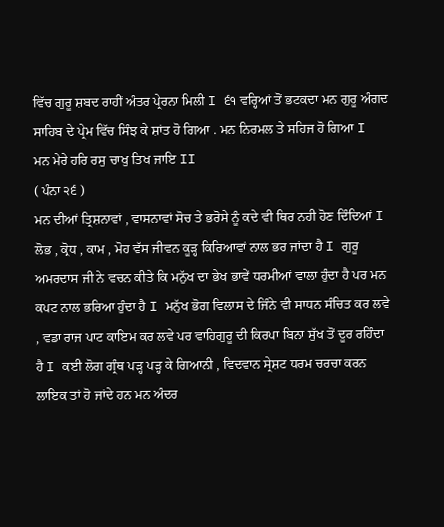ਵਿੱਚ ਗੁਰੂ ਸ਼ਬਦ ਰਾਹੀਂ ਅੰਤਰ ਪ੍ਰੇਰਨਾ ਮਿਲੀ I ੬੧ ਵਰ੍ਹਿਆਂ ਤੋਂ ਭਟਕਦਾ ਮਨ ਗੁਰੂ ਅੰਗਦ ਸਾਹਿਬ ਦੇ ਪ੍ਰੇਮ ਵਿੱਚ ਸਿੰਝ ਕੇ ਸ਼ਾਂਤ ਹੋ ਗਿਆ . ਮਨ ਨਿਰਮਲ ਤੇ ਸਹਿਜ ਹੋ ਗਿਆ I
ਮਨ ਮੇਰੇ ਹਰਿ ਰਸੁ ਚਾਖੁ ਤਿਖ ਜਾਇ II
( ਪੰਨਾ ੨੬ )
ਮਨ ਦੀਆਂ ਤ੍ਰਿਸ਼ਨਾਵਾਂ , ਵਾਸਨਾਵਾਂ ਸੋਚ ਤੇ ਭਰੋਸੇ ਨੂੰ ਕਦੇ ਵੀ ਥਿਰ ਨਹੀ ਹੋਣ ਦਿੰਦਿਆਂ I ਲੋਭ , ਕ੍ਰੋਧ , ਕਾਮ , ਮੋਹ ਵੱਸ ਜੀਵਨ ਕੂੜ੍ਹ ਕਿਰਿਆਵਾਂ ਨਾਲ ਭਰ ਜਾਂਦਾ ਹੈ I ਗੁਰੂ ਅਮਰਦਾਸ ਜੀ ਨੇ ਵਚਨ ਕੀਤੇ ਕਿ ਮਨੁੱਖ ਦਾ ਭੇਖ ਭਾਵੇਂ ਧਰਮੀਆਂ ਵਾਲਾ ਹੁੰਦਾ ਹੈ ਪਰ ਮਨ ਕਪਟ ਨਾਲ ਭਰਿਆ ਹੁੰਦਾ ਹੈ I ਮਨੁੱਖ ਭੋਗ ਵਿਲਾਸ ਦੇ ਜਿੰਨੇ ਵੀ ਸਾਧਨ ਸੰਚਿਤ ਕਰ ਲਵੇ , ਵਡਾ ਰਾਜ ਪਾਟ ਕਾਇਮ ਕਰ ਲਵੇ ਪਰ ਵਾਹਿਗੁਰੂ ਦੀ ਕਿਰਪਾ ਬਿਨਾ ਸੁੱਖ ਤੋਂ ਦੂਰ ਰਹਿੰਦਾ ਹੈ I ਕਈ ਲੋਗ ਗ੍ਰੰਥ ਪੜ੍ਹ ਪੜ੍ਹ ਕੇ ਗਿਆਨੀ , ਵਿਦਵਾਨ ਸ੍ਰੇਸ਼ਟ ਧਰਮ ਚਰਚਾ ਕਰਨ ਲਾਇਕ ਤਾਂ ਹੋ ਜਾਂਦੇ ਹਨ ਮਨ ਅੰਦਰ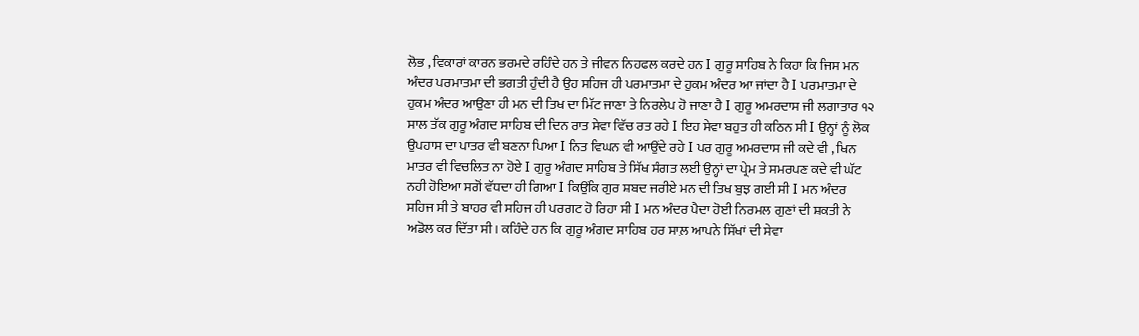ਲੋਭ , ਵਿਕਾਰਾਂ ਕਾਰਨ ਭਰਮਦੇ ਰਹਿੰਦੇ ਹਨ ਤੇ ਜੀਵਨ ਨਿਹਫਲ ਕਰਦੇ ਹਨ I ਗੁਰੂ ਸਾਹਿਬ ਨੇ ਕਿਹਾ ਕਿ ਜਿਸ ਮਨ ਅੰਦਰ ਪਰਮਾਤਮਾ ਦੀ ਭਗਤੀ ਹੁੰਦੀ ਹੈ ਉਹ ਸਹਿਜ ਹੀ ਪਰਮਾਤਮਾ ਦੇ ਹੁਕਮ ਅੰਦਰ ਆ ਜਾਂਦਾ ਹੈ I ਪਰਮਾਤਮਾ ਦੇ ਹੁਕਮ ਅੰਦਰ ਆਉਣਾ ਹੀ ਮਨ ਦੀ ਤਿਖ ਦਾ ਮਿੱਟ ਜਾਣਾ ਤੇ ਨਿਰਲੇਪ ਹੋ ਜਾਣਾ ਹੈ I ਗੁਰੂ ਅਮਰਦਾਸ ਜੀ ਲਗਾਤਾਰ ੧੨ ਸਾਲ ਤੱਕ ਗੁਰੂ ਅੰਗਦ ਸਾਹਿਬ ਦੀ ਦਿਨ ਰਾਤ ਸੇਵਾ ਵਿੱਚ ਰਤ ਰਹੇ I ਇਹ ਸੇਵਾ ਬਹੁਤ ਹੀ ਕਠਿਨ ਸੀ I ਉਨ੍ਹਾਂ ਨੂੰ ਲੋਕ ਉਪਹਾਸ ਦਾ ਪਾਤਰ ਵੀ ਬਣਨਾ ਪਿਆ I ਨਿਤ ਵਿਘਨ ਵੀ ਆਉਂਦੇ ਰਹੇ I ਪਰ ਗੁਰੂ ਅਮਰਦਾਸ ਜੀ ਕਦੇ ਵੀ , ਖਿਨ ਮਾਤਰ ਵੀ ਵਿਚਲਿਤ ਨਾ ਹੋਏ I ਗੁਰੂ ਅੰਗਦ ਸਾਹਿਬ ਤੇ ਸਿੱਖ ਸੰਗਤ ਲਈ ਉਨ੍ਹਾਂ ਦਾ ਪ੍ਰੇਮ ਤੇ ਸਮਰਪਣ ਕਦੇ ਵੀ ਘੱਟ ਨਹੀ ਹੋਇਆ ਸਗੋਂ ਵੱਧਦਾ ਹੀ ਗਿਆ I ਕਿਉਂਕਿ ਗੁਰ ਸ਼ਬਦ ਜਰੀਏ ਮਨ ਦੀ ਤਿਖ ਬੁਝ ਗਈ ਸੀ I ਮਨ ਅੰਦਰ ਸਹਿਜ ਸੀ ਤੇ ਬਾਹਰ ਵੀ ਸਹਿਜ ਹੀ ਪਰਗਟ ਹੋ ਰਿਹਾ ਸੀ I ਮਨ ਅੰਦਰ ਪੈਦਾ ਹੋਈ ਨਿਰਮਲ ਗੁਣਾਂ ਦੀ ਸ਼ਕਤੀ ਨੇ ਅਡੋਲ ਕਰ ਦਿੱਤਾ ਸੀ। ਕਹਿੰਦੇ ਹਨ ਕਿ ਗੁਰੂ ਅੰਗਦ ਸਾਹਿਬ ਹਰ ਸਾਲ਼ ਆਪਨੇ ਸਿੱਖਾਂ ਦੀ ਸੇਵਾ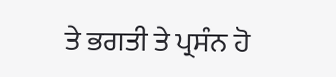ਤੇ ਭਗਤੀ ਤੇ ਪ੍ਰਸੰਨ ਹੋ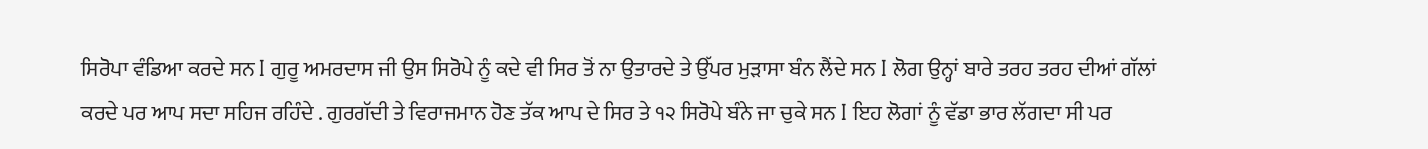ਸਿਰੋਪਾ ਵੰਡਿਆ ਕਰਦੇ ਸਨ I ਗੁਰੂ ਅਮਰਦਾਸ ਜੀ ਉਸ ਸਿਰੋਪੇ ਨੂੰ ਕਦੇ ਵੀ ਸਿਰ ਤੋਂ ਨਾ ਉਤਾਰਦੇ ਤੇ ਉੱਪਰ ਮੁੜਾਸਾ ਬੰਨ ਲੈਂਦੇ ਸਨ I ਲੋਗ ਉਨ੍ਹਾਂ ਬਾਰੇ ਤਰਹ ਤਰਹ ਦੀਆਂ ਗੱਲਾਂ ਕਰਦੇ ਪਰ ਆਪ ਸਦਾ ਸਹਿਜ ਰਹਿੰਦੇ . ਗੁਰਗੱਦੀ ਤੇ ਵਿਰਾਜਮਾਨ ਹੋਣ ਤੱਕ ਆਪ ਦੇ ਸਿਰ ਤੇ ੧੨ ਸਿਰੋਪੇ ਬੰਨੇ ਜਾ ਚੁਕੇ ਸਨ I ਇਹ ਲੋਗਾਂ ਨੂੰ ਵੱਡਾ ਭਾਰ ਲੱਗਦਾ ਸੀ ਪਰ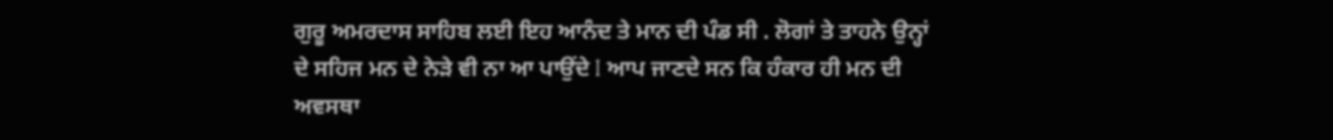ਗੁਰੂ ਅਮਰਦਾਸ ਸਾਹਿਬ ਲਈ ਇਹ ਆਨੰਦ ਤੇ ਮਾਨ ਦੀ ਪੰਡ ਸੀ . ਲੋਗਾਂ ਤੇ ਤਾਹਨੇ ਉਨ੍ਹਾਂ ਦੇ ਸਹਿਜ ਮਨ ਦੇ ਨੇੜੇ ਵੀ ਨਾ ਆ ਪਾਉਂਦੇ I ਆਪ ਜਾਣਦੇ ਸਨ ਕਿ ਹੰਕਾਰ ਹੀ ਮਨ ਦੀ ਅਵਸਥਾ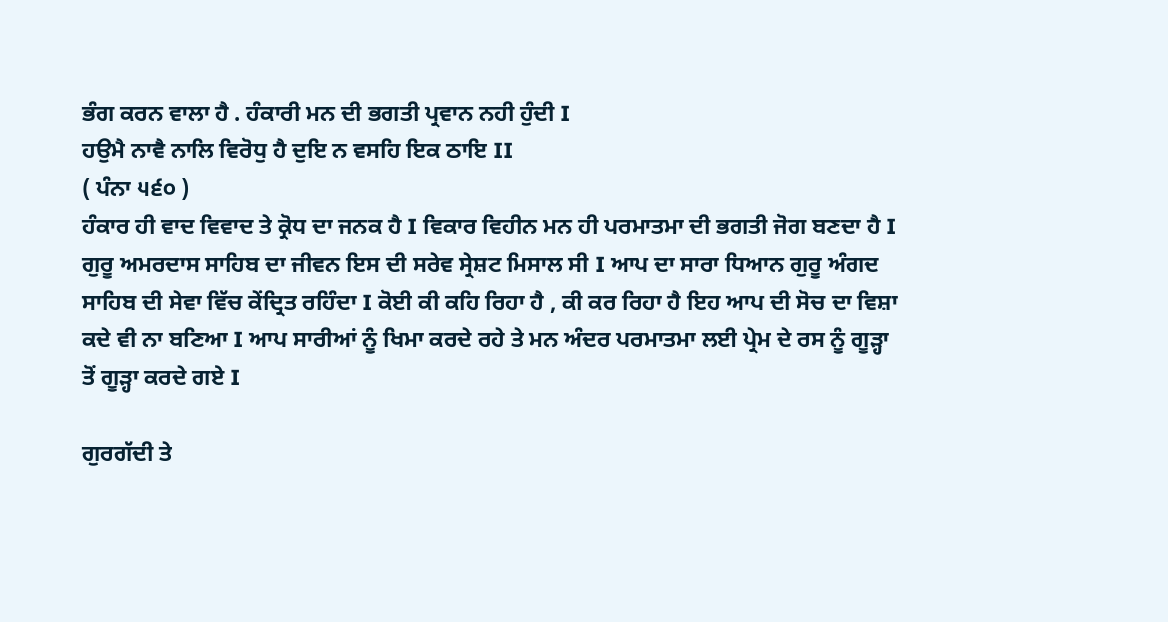ਭੰਗ ਕਰਨ ਵਾਲਾ ਹੈ . ਹੰਕਾਰੀ ਮਨ ਦੀ ਭਗਤੀ ਪ੍ਰਵਾਨ ਨਹੀ ਹੁੰਦੀ I
ਹਉਮੈ ਨਾਵੈ ਨਾਲਿ ਵਿਰੋਧੁ ਹੈ ਦੁਇ ਨ ਵਸਹਿ ਇਕ ਠਾਇ II
( ਪੰਨਾ ੫੬੦ )
ਹੰਕਾਰ ਹੀ ਵਾਦ ਵਿਵਾਦ ਤੇ ਕ੍ਰੋਧ ਦਾ ਜਨਕ ਹੈ I ਵਿਕਾਰ ਵਿਹੀਨ ਮਨ ਹੀ ਪਰਮਾਤਮਾ ਦੀ ਭਗਤੀ ਜੋਗ ਬਣਦਾ ਹੈ I ਗੁਰੂ ਅਮਰਦਾਸ ਸਾਹਿਬ ਦਾ ਜੀਵਨ ਇਸ ਦੀ ਸਰੇਵ ਸ੍ਰੇਸ਼ਟ ਮਿਸਾਲ ਸੀ I ਆਪ ਦਾ ਸਾਰਾ ਧਿਆਨ ਗੁਰੂ ਅੰਗਦ ਸਾਹਿਬ ਦੀ ਸੇਵਾ ਵਿੱਚ ਕੇਂਦ੍ਰਿਤ ਰਹਿੰਦਾ I ਕੋਈ ਕੀ ਕਹਿ ਰਿਹਾ ਹੈ , ਕੀ ਕਰ ਰਿਹਾ ਹੈ ਇਹ ਆਪ ਦੀ ਸੋਚ ਦਾ ਵਿਸ਼ਾ ਕਦੇ ਵੀ ਨਾ ਬਣਿਆ I ਆਪ ਸਾਰੀਆਂ ਨੂੰ ਖਿਮਾ ਕਰਦੇ ਰਹੇ ਤੇ ਮਨ ਅੰਦਰ ਪਰਮਾਤਮਾ ਲਈ ਪ੍ਰੇਮ ਦੇ ਰਸ ਨੂੰ ਗੂੜ੍ਹਾ ਤੋਂ ਗੂੜ੍ਹਾ ਕਰਦੇ ਗਏ I

ਗੁਰਗੱਦੀ ਤੇ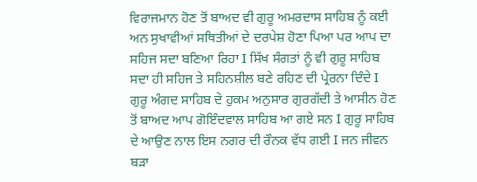ਵਿਰਾਜਮਾਨ ਹੋਣ ਤੋਂ ਬਾਅਦ ਵੀ ਗੁਰੂ ਅਮਰਦਾਸ ਸਾਹਿਬ ਨੂੰ ਕਈ ਅਨ ਸੁਖਾਵੀਆਂ ਸਥਿਤੀਆਂ ਦੇ ਦਰਪੇਸ਼ ਹੋਣਾ ਪਿਆ ਪਰ ਆਪ ਦਾ ਸਹਿਜ ਸਦਾ ਬਣਿਆ ਰਿਹਾ I ਸਿੱਖ ਸੰਗਤਾਂ ਨੂੰ ਵੀ ਗੁਰੂ ਸਾਹਿਬ ਸਦਾ ਹੀ ਸਹਿਜ ਤੇ ਸਹਿਨਸ਼ੀਲ ਬਣੇ ਰਹਿਣ ਦੀ ਪ੍ਰੇਰਨਾ ਦਿੰਦੇ I ਗੁਰੂ ਅੰਗਦ ਸਾਹਿਬ ਦੇ ਹੁਕਮ ਅਨੁਸਾਰ ਗੁਰਗੱਦੀ ਤੇ ਆਸੀਨ ਹੋਣ ਤੋਂ ਬਾਅਦ ਆਪ ਗੋਇੰਦਵਾਲ ਸਾਹਿਬ ਆ ਗਏ ਸਨ I ਗੁਰੂ ਸਾਹਿਬ ਦੇ ਆਉਣ ਨਾਲ ਇਸ ਨਗਰ ਦੀ ਰੌਨਕ ਵੱਧ ਗਈ I ਜਨ ਜੀਵਨ ਬੜਾ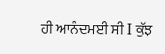ਹੀ ਆਨੰਦਮਈ ਸੀ I ਕੁੱਝ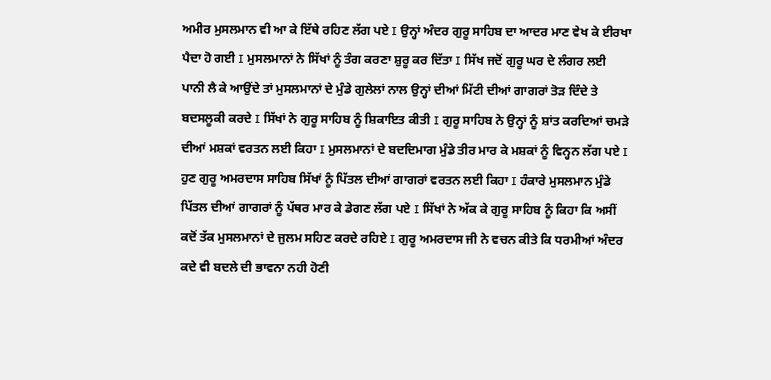ਅਮੀਰ ਮੁਸਲਮਾਨ ਵੀ ਆ ਕੇ ਇੱਥੇ ਰਹਿਣ ਲੱਗ ਪਏ I ਉਨ੍ਹਾਂ ਅੰਦਰ ਗੁਰੂ ਸਾਹਿਬ ਦਾ ਆਦਰ ਮਾਣ ਵੇਖ ਕੇ ਈਰਖਾ ਪੈਦਾ ਹੋ ਗਈ I ਮੁਸਲਮਾਨਾਂ ਨੇ ਸਿੱਖਾਂ ਨੂੰ ਤੰਗ ਕਰਣਾ ਸ਼ੁਰੂ ਕਰ ਦਿੱਤਾ I ਸਿੱਖ ਜਦੋਂ ਗੁਰੂ ਘਰ ਦੇ ਲੰਗਰ ਲਈ ਪਾਨੀ ਲੈ ਕੇ ਆਉਂਦੇ ਤਾਂ ਮੁਸਲਮਾਨਾਂ ਦੇ ਮੁੰਡੇ ਗੁਲੇਲਾਂ ਨਾਲ ਉਨ੍ਹਾਂ ਦੀਆਂ ਮਿੱਟੀ ਦੀਆਂ ਗਾਗਰਾਂ ਤੋੜ ਦਿੰਦੇ ਤੇ ਬਦਸਲੂਕੀ ਕਰਦੇ I ਸਿੱਖਾਂ ਨੇ ਗੁਰੂ ਸਾਹਿਬ ਨੂੰ ਸ਼ਿਕਾਇਤ ਕੀਤੀ I ਗੁਰੂ ਸਾਹਿਬ ਨੇ ਉਨ੍ਹਾਂ ਨੂੰ ਸ਼ਾਂਤ ਕਰਦਿਆਂ ਚਮੜੇ ਦੀਆਂ ਮਸ਼ਕਾਂ ਵਰਤਨ ਲਈ ਕਿਹਾ I ਮੁਸਲਮਾਨਾਂ ਦੇ ਬਦਦਿਮਾਗ ਮੁੰਡੇ ਤੀਰ ਮਾਰ ਕੇ ਮਸ਼ਕਾਂ ਨੂੰ ਵਿਨ੍ਹਨ ਲੱਗ ਪਏ I ਹੁਣ ਗੁਰੂ ਅਮਰਦਾਸ ਸਾਹਿਬ ਸਿੱਖਾਂ ਨੂੰ ਪਿੱਤਲ ਦੀਆਂ ਗਾਗਰਾਂ ਵਰਤਨ ਲਈ ਕਿਹਾ I ਹੰਕਾਰੇ ਮੁਸਲਮਾਨ ਮੁੰਡੇ ਪਿੱਤਲ ਦੀਆਂ ਗਾਗਰਾਂ ਨੂੰ ਪੱਥਰ ਮਾਰ ਕੇ ਡੇਗਣ ਲੱਗ ਪਏ I ਸਿੱਖਾਂ ਨੇ ਅੱਕ ਕੇ ਗੁਰੂ ਸਾਹਿਬ ਨੂੰ ਕਿਹਾ ਕਿ ਅਸੀਂ ਕਦੋਂ ਤੱਕ ਮੁਸਲਮਾਨਾਂ ਦੇ ਜੁਲਮ ਸਹਿਣ ਕਰਦੇ ਰਹਿਏ I ਗੁਰੂ ਅਮਰਦਾਸ ਜੀ ਨੇ ਵਚਨ ਕੀਤੇ ਕਿ ਧਰਮੀਆਂ ਅੰਦਰ ਕਦੇ ਵੀ ਬਦਲੇ ਦੀ ਭਾਵਨਾ ਨਹੀ ਹੋਣੀ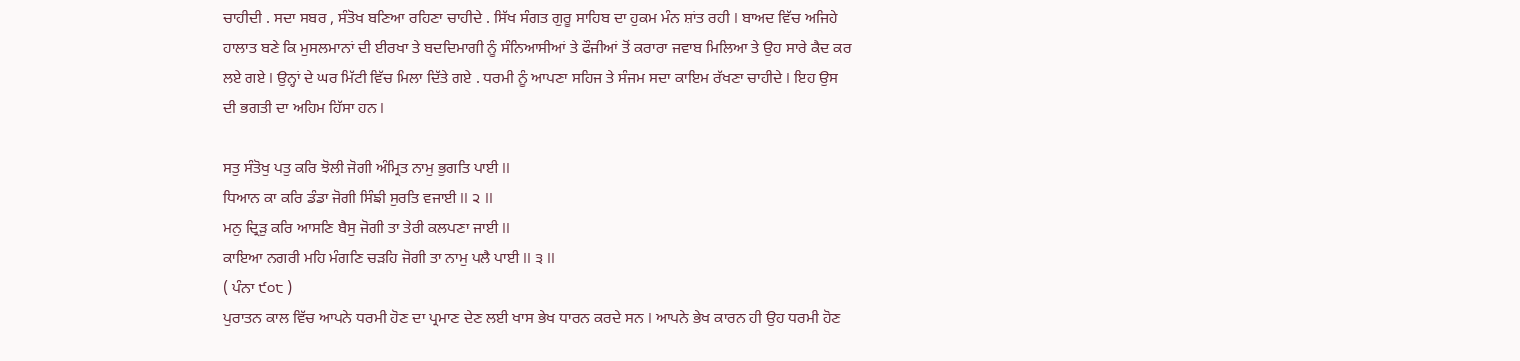ਚਾਹੀਦੀ . ਸਦਾ ਸਬਰ , ਸੰਤੋਖ ਬਣਿਆ ਰਹਿਣਾ ਚਾਹੀਦੇ . ਸਿੱਖ ਸੰਗਤ ਗੁਰੂ ਸਾਹਿਬ ਦਾ ਹੁਕਮ ਮੰਨ ਸ਼ਾਂਤ ਰਹੀ I ਬਾਅਦ ਵਿੱਚ ਅਜਿਹੇ ਹਾਲਾਤ ਬਣੇ ਕਿ ਮੁਸਲਮਾਨਾਂ ਦੀ ਈਰਖਾ ਤੇ ਬਦਦਿਮਾਗੀ ਨੂੰ ਸੰਨਿਆਸੀਆਂ ਤੇ ਫੌਜੀਆਂ ਤੋਂ ਕਰਾਰਾ ਜਵਾਬ ਮਿਲਿਆ ਤੇ ਉਹ ਸਾਰੇ ਕੈਦ ਕਰ ਲਏ ਗਏ I ਉਨ੍ਹਾਂ ਦੇ ਘਰ ਮਿੱਟੀ ਵਿੱਚ ਮਿਲਾ ਦਿੱਤੇ ਗਏ . ਧਰਮੀ ਨੂੰ ਆਪਣਾ ਸਹਿਜ ਤੇ ਸੰਜਮ ਸਦਾ ਕਾਇਮ ਰੱਖਣਾ ਚਾਹੀਦੇ I ਇਹ ਉਸ ਦੀ ਭਗਤੀ ਦਾ ਅਹਿਮ ਹਿੱਸਾ ਹਨ I

ਸਤੁ ਸੰਤੋਖੁ ਪਤੁ ਕਰਿ ਝੋਲੀ ਜੋਗੀ ਅੰਮ੍ਰਿਤ ਨਾਮੁ ਭੁਗਤਿ ਪਾਈ II
ਧਿਆਨ ਕਾ ਕਰਿ ਡੰਡਾ ਜੋਗੀ ਸਿੰਙੀ ਸੁਰਤਿ ਵਜਾਈ II ੨ II
ਮਨੁ ਦ੍ਰਿੜੁ ਕਰਿ ਆਸਣਿ ਬੈਸੁ ਜੋਗੀ ਤਾ ਤੇਰੀ ਕਲਪਣਾ ਜਾਈ II
ਕਾਇਆ ਨਗਰੀ ਮਹਿ ਮੰਗਣਿ ਚੜਹਿ ਜੋਗੀ ਤਾ ਨਾਮੁ ਪਲੈ ਪਾਈ II ੩ II
( ਪੰਨਾ ੯੦੮ )
ਪੁਰਾਤਨ ਕਾਲ ਵਿੱਚ ਆਪਨੇ ਧਰਮੀ ਹੋਣ ਦਾ ਪ੍ਰਮਾਣ ਦੇਣ ਲਈ ਖਾਸ ਭੇਖ ਧਾਰਨ ਕਰਦੇ ਸਨ I ਆਪਨੇ ਭੇਖ ਕਾਰਨ ਹੀ ਉਹ ਧਰਮੀ ਹੋਣ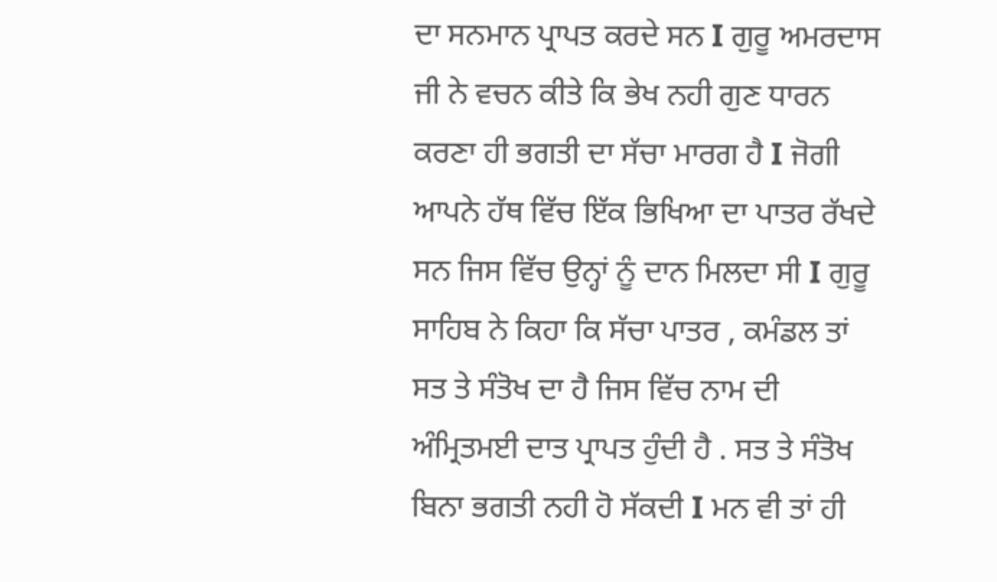ਦਾ ਸਨਮਾਨ ਪ੍ਰਾਪਤ ਕਰਦੇ ਸਨ I ਗੁਰੂ ਅਮਰਦਾਸ ਜੀ ਨੇ ਵਚਨ ਕੀਤੇ ਕਿ ਭੇਖ ਨਹੀ ਗੁਣ ਧਾਰਨ ਕਰਣਾ ਹੀ ਭਗਤੀ ਦਾ ਸੱਚਾ ਮਾਰਗ ਹੈ I ਜੋਗੀ ਆਪਨੇ ਹੱਥ ਵਿੱਚ ਇੱਕ ਭਿਖਿਆ ਦਾ ਪਾਤਰ ਰੱਖਦੇ ਸਨ ਜਿਸ ਵਿੱਚ ਉਨ੍ਹਾਂ ਨੂੰ ਦਾਨ ਮਿਲਦਾ ਸੀ I ਗੁਰੂ ਸਾਹਿਬ ਨੇ ਕਿਹਾ ਕਿ ਸੱਚਾ ਪਾਤਰ , ਕਮੰਡਲ ਤਾਂ ਸਤ ਤੇ ਸੰਤੋਖ ਦਾ ਹੈ ਜਿਸ ਵਿੱਚ ਨਾਮ ਦੀ ਅੰਮ੍ਰਿਤਮਈ ਦਾਤ ਪ੍ਰਾਪਤ ਹੁੰਦੀ ਹੈ . ਸਤ ਤੇ ਸੰਤੋਖ ਬਿਨਾ ਭਗਤੀ ਨਹੀ ਹੋ ਸੱਕਦੀ I ਮਨ ਵੀ ਤਾਂ ਹੀ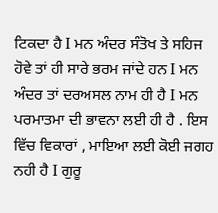ਟਿਕਦਾ ਹੈ I ਮਨ ਅੰਦਰ ਸੰਤੋਖ ਤੇ ਸਹਿਜ ਹੋਵੇ ਤਾਂ ਹੀ ਸਾਰੇ ਭਰਮ ਜਾਂਦੇ ਹਨ I ਮਨ ਅੰਦਰ ਤਾਂ ਦਰਅਸਲ ਨਾਮ ਹੀ ਹੈ I ਮਨ ਪਰਮਾਤਮਾ ਦੀ ਭਾਵਨਾ ਲਈ ਹੀ ਹੈ . ਇਸ ਵਿੱਚ ਵਿਕਾਰਾਂ , ਮਾਇਆ ਲਈ ਕੋਈ ਜਗਹ ਨਹੀ ਹੈ I ਗੁਰੂ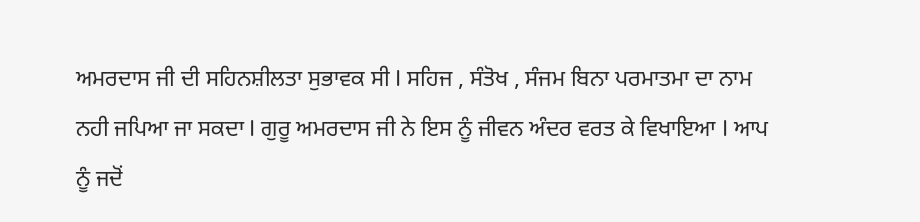ਅਮਰਦਾਸ ਜੀ ਦੀ ਸਹਿਨਸ਼ੀਲਤਾ ਸੁਭਾਵਕ ਸੀ I ਸਹਿਜ , ਸੰਤੋਖ , ਸੰਜਮ ਬਿਨਾ ਪਰਮਾਤਮਾ ਦਾ ਨਾਮ ਨਹੀ ਜਪਿਆ ਜਾ ਸਕਦਾ I ਗੁਰੂ ਅਮਰਦਾਸ ਜੀ ਨੇ ਇਸ ਨੂੰ ਜੀਵਨ ਅੰਦਰ ਵਰਤ ਕੇ ਵਿਖਾਇਆ I ਆਪ ਨੂੰ ਜਦੋਂ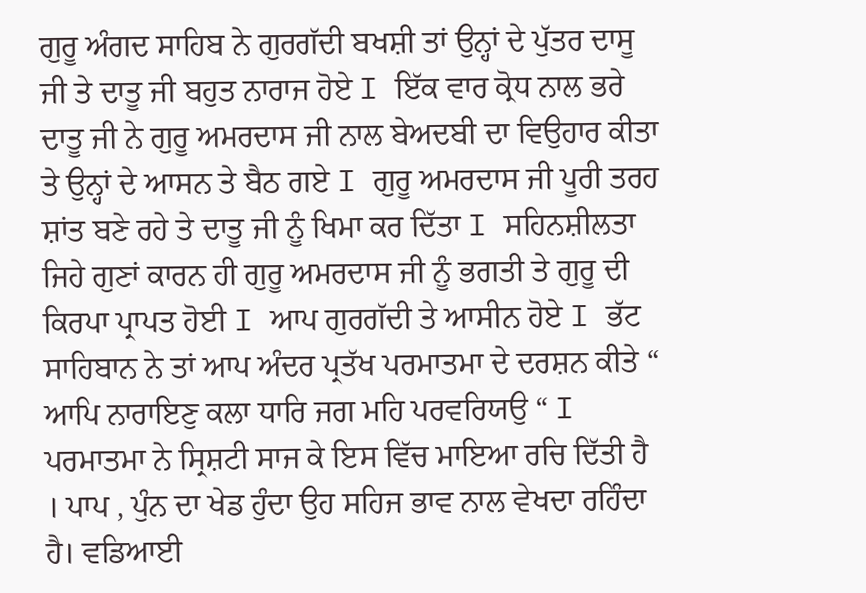ਗੁਰੂ ਅੰਗਦ ਸਾਹਿਬ ਨੇ ਗੁਰਗੱਦੀ ਬਖਸ਼ੀ ਤਾਂ ਉਨ੍ਹਾਂ ਦੇ ਪੁੱਤਰ ਦਾਸੂ ਜੀ ਤੇ ਦਾਤੂ ਜੀ ਬਹੁਤ ਨਾਰਾਜ ਹੋਏ I ਇੱਕ ਵਾਰ ਕ੍ਰੋਧ ਨਾਲ ਭਰੇ ਦਾਤੂ ਜੀ ਨੇ ਗੁਰੂ ਅਮਰਦਾਸ ਜੀ ਨਾਲ ਬੇਅਦਬੀ ਦਾ ਵਿਉਹਾਰ ਕੀਤਾ ਤੇ ਉਨ੍ਹਾਂ ਦੇ ਆਸਨ ਤੇ ਬੈਠ ਗਏ I ਗੁਰੂ ਅਮਰਦਾਸ ਜੀ ਪੂਰੀ ਤਰਹ ਸ਼ਾਂਤ ਬਣੇ ਰਹੇ ਤੇ ਦਾਤੂ ਜੀ ਨੂੰ ਖਿਮਾ ਕਰ ਦਿੱਤਾ I ਸਹਿਨਸ਼ੀਲਤਾ ਜਿਹੇ ਗੁਣਾਂ ਕਾਰਨ ਹੀ ਗੁਰੂ ਅਮਰਦਾਸ ਜੀ ਨੂੰ ਭਗਤੀ ਤੇ ਗੁਰੂ ਦੀ ਕਿਰਪਾ ਪ੍ਰਾਪਤ ਹੋਈ I ਆਪ ਗੁਰਗੱਦੀ ਤੇ ਆਸੀਨ ਹੋਏ I ਭੱਟ ਸਾਹਿਬਾਨ ਨੇ ਤਾਂ ਆਪ ਅੰਦਰ ਪ੍ਰਤੱਖ ਪਰਮਾਤਮਾ ਦੇ ਦਰਸ਼ਨ ਕੀਤੇ “ ਆਪਿ ਨਾਰਾਇਣੁ ਕਲਾ ਧਾਰਿ ਜਗ ਮਹਿ ਪਰਵਰਿਯਉ “ I ਪਰਮਾਤਮਾ ਨੇ ਸ੍ਰਿਸ਼ਟੀ ਸਾਜ ਕੇ ਇਸ ਵਿੱਚ ਮਾਇਆ ਰਚਿ ਦਿੱਤੀ ਹੈ । ਪਾਪ , ਪੁੰਨ ਦਾ ਖੇਡ ਹੁੰਦਾ ਉਹ ਸਹਿਜ ਭਾਵ ਨਾਲ ਵੇਖਦਾ ਰਹਿੰਦਾ ਹੈ। ਵਡਿਆਈ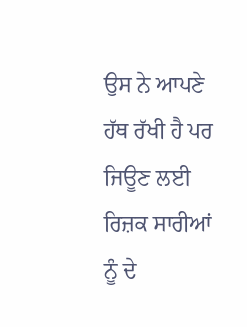ਉਸ ਨੇ ਆਪਣੇ ਹੱਥ ਰੱਖੀ ਹੈ ਪਰ ਜਿਊਣ ਲਈ ਰਿਜ਼ਕ ਸਾਰੀਆਂ ਨੂੰ ਦੇ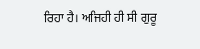ਰਿਹਾ ਹੈ। ਅਜਿਹੀ ਹੀ ਸੀ ਗੁਰੂ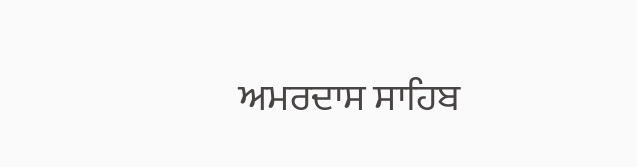ਅਮਰਦਾਸ ਸਾਹਿਬ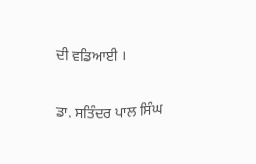ਦੀ ਵਡਿਆਈ ।

ਡਾ. ਸਤਿੰਦਰ ਪਾਲ ਸਿੰਘ